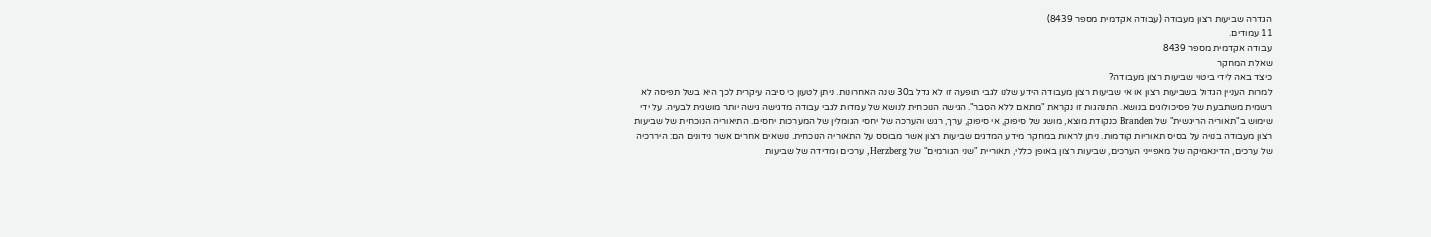הגדרה שביעות רצון מעבודה (עבודה אקדמית מספר 8439)
11 עמודים.
עבודה אקדמית מספר 8439
שאלת המחקר
כיצד באה לידי ביטוי שביעות רצון מעבודה?
למרות העניין הגדול בשביעות רצון או אי שביעות רצון מעבודה הידע שלנו לגבי תופעה זו לא גדל ב30 שנה האחרונות. ניתן לטעון כי סיבה עיקרית לכך היא בשל תפיסה לא רשמית משתבעת של פסיכולוגים בנושא. התנהגות זו נקראת "מתאם ללא הסבר". הגישה הנוכחית לנושא של עמדות לגבי עבודה מדגישה גישה יותר מושגית לבעיה. על ידי שימוש ב"תאוריה הריגשית" של Branden כנקודת מוצא, מושג של סיפוק, אי סיפוק, ערך, רגש והערכה של יחסי הגומלין של המערכות יחסים. התיאוריה הנוכחית של שביעות רצון מעבודה בנויה על בסיס תאוריות קודמות. ניתן לראות במחקר מידע המדגים שביעות רצון אשר מבוסס על התאוריה הנוכחית. נושאים אחרים אשר נידונים הם: היררכיה של ערכים, הדינאמיקה של מאפייני הערכים, שביעות רצון באופן כללי, תאוריית "שני הגורמים" של Herzberg, ערכים ומדידה של שביעות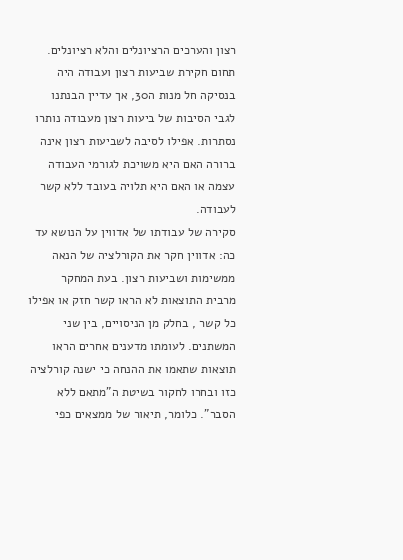רצון והערכים הרציונלים והלא רציונלים.
תחום חקירת שביעות רצון ועבודה היה בנסיקה חל מנות ה30, אך עדיין הבנתנו לגבי הסיבות של ביעות רצון מעבודה נותרו נסתרות. אפילו לסיבה לשביעות רצון אינה ברורה האם היא משויכת לגורמי העבודה עצמה או האם היא תלויה בעובד ללא קשר לעבודה.
סקירה של עבודתו של אדווין על הנושא עד כה: אדווין חקר את הקורלציה של הנאה ממשימות ושביעות רצון. בעת המחקר מרבית התוצאות לא הראו קשר חזק או אפילו כל קשר , בחלק מן הניסויים, בין שני המשתנים. לעומתו מדענים אחרים הראו תוצאות שתאמו את ההנחה כי ישנה קורלציה כזו ובחרו לחקור בשיטת ה"מתאם ללא הסבר". כלומר, תיאור של ממצאים כפי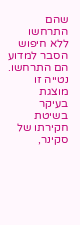שהם התרחשו ללא חיפוש הסבר למדוע הם התרחשו. נטייה זו מוצגת בעיקר בשיטת חקירתו של סקינר,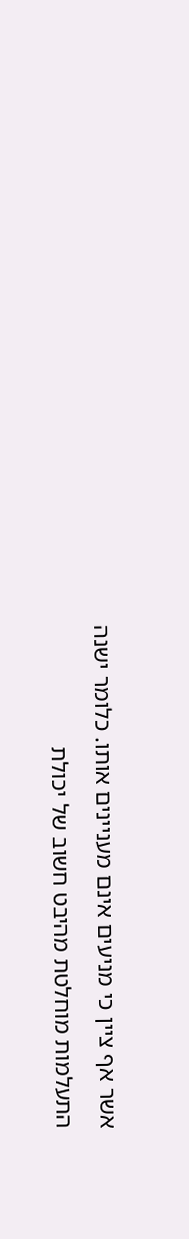אשר אף ציין כי מניעים אינם מעניינים אותו. כלומר ישנה התעלמות מוחלטת מהיבט חשוב של יכולת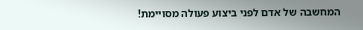המחשבה של אדם לפני ביצוע פעולה מסויימת!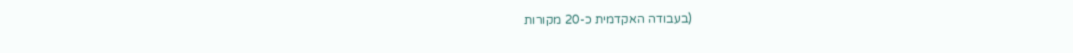(בעבודה האקדמית כ-20 מקורות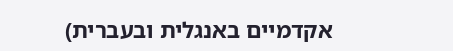אקדמיים באנגלית ובעברית)